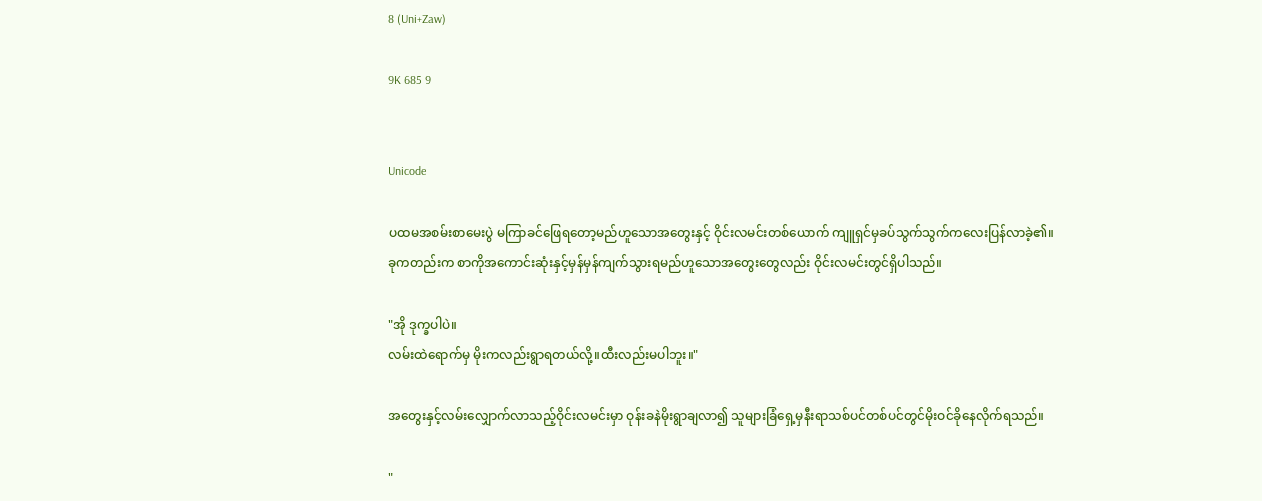8 (Uni+Zaw)

9K 685 9


Unicode

ပထမအစမ်းစာမေးပွဲ မကြာခင်ဖြေရတော့မည်ဟူသောအတွေးနှင့် ဝိုင်းလမင်းတစ်ယောက် ကျူရှင်မှခပ်သွက်သွက်ကလေးပြန်လာခဲ့၏။
ခုကတည်းက စာကိုအကောင်းဆုံးနှင့်မှန်မှန်ကျက်သွားရမည်ဟူသောအတွေးတွေလည်း ဝိုင်းလမင်းတွင်ရှိပါသည်။

"အို ဒုက္ခပါပဲ။
လမ်းထဲရောက်မှ မိုးကလည်းရွာရတယ်လို့။ထီးလည်းမပါဘူး။"

အတွေးနှင့်လမ်းလျှောက်လာသည့်ဝိုင်းလမင်းမှာ ဝုန်းခနဲမိုးရွာချလာ၍ သူများခြံရှေ့မှနီးရာသစ်ပင်တစ်ပင်တွင်မိုးဝင်ခိုနေလိုက်ရသည်။

"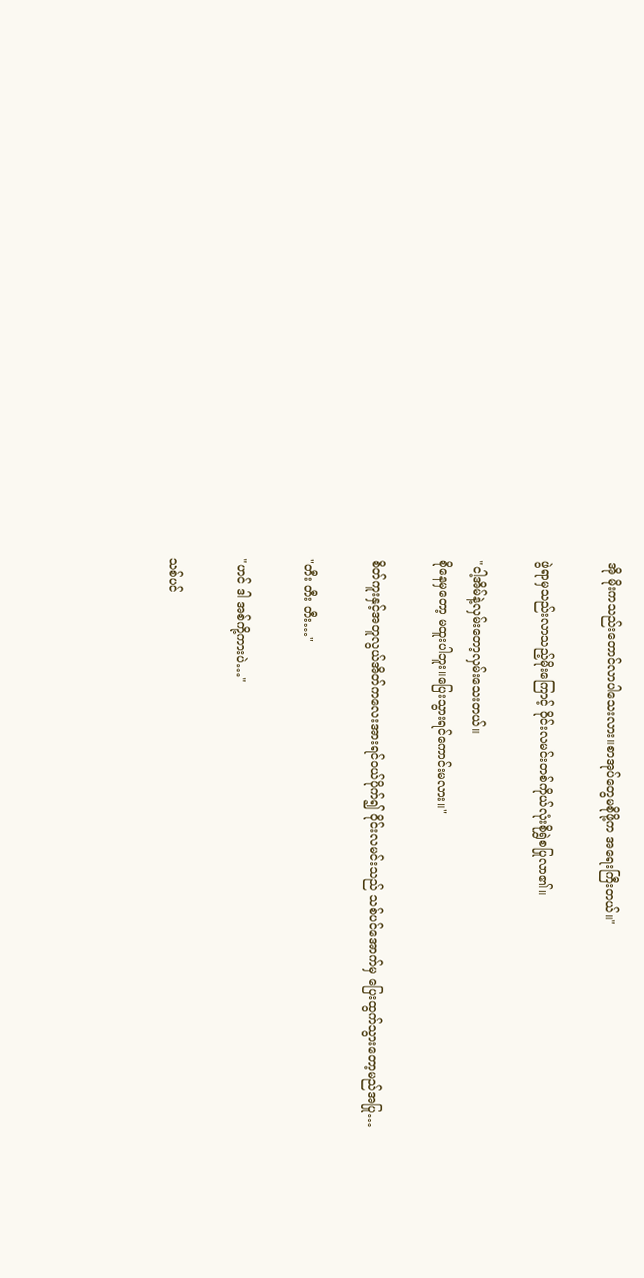အို မိုးကသည်းတောင်လာပါသေးလား။စာအုပ်တွေမစိုဖို့က အရေးကြီးတယ်။"

ဖွဲရာမှသည်းလာသည့်မိုးကြောင့် ဝိုင်းလမင်းတစ်ကိုယ်လုံးစိုရွှဲစပြုလာ၏။

"ငါ့အိမ်နဲ့လှမ်းတော့လှမ်းသေးတယ်။
စိုနေမှတော့ မထူးပါဘူး။ပြေးသွားရင်ကောင်းမလား။"

စိတ်ကူးနှင့်အတူလွယ်အိတ်ကလေးအားရင်ဝယ်ပိုက်၍ ဝိုင်းလမင်းသည် သစ်ပင်အောက်မှ ပြေးထွက်သွားတော့မည်အပြု…

"တီး တီး တီး…"

"ဟင် ဒါ အစ်ကို့ကားပဲ…"

သစ်ပင်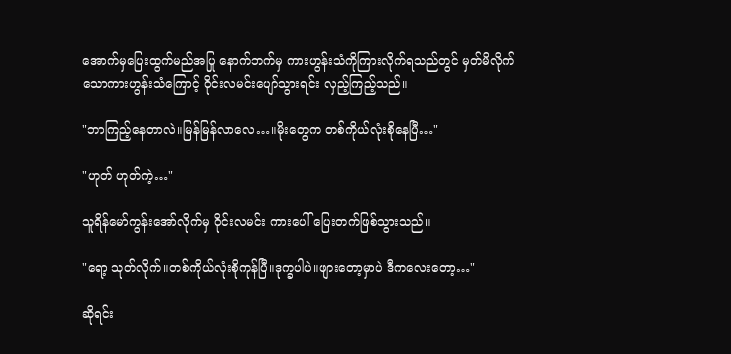အောက်မှပြေးထွက်မည်အပြု နောက်ဘက်မှ ကားဟွန်းသံကိုကြားလိုက်ရသည်တွင် မှတ်မိလိုက်သောကားဟွန်းသံကြောင့် ဝိုင်းလမင်းပျော်သွားရင်း လှည့်ကြည့်သည်။

"ဘာကြည့်နေတာလဲ။မြန်မြန်လာလေ…။မိုးတွေက တစ်ကိုယ်လုံးစိုနေပြီ…"

"ဟုတ် ဟုတ်ကဲ့…"

သူရိန်မော်ကွန်းအော်လိုက်မှ ဝိုင်းလမင်း ကားပေါ် ပြေးတက်ဖြစ်သွားသည်။

"ရော့ သုတ်လိုက်။တစ်ကိုယ်လုံးစိုကုန်ပြီ။ဒုက္ခပါပဲ။ဖျားတော့မှာပဲ ဒီကလေးတော့…"

ဆိုရင်း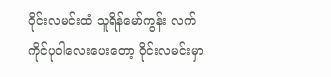ဝိုင်းလမင်းထံ သူရိန်မော်ကွန်း လက်ကိုင်ပုဝါလေးပေးတော့ ဝိုင်းလမင်းမှာ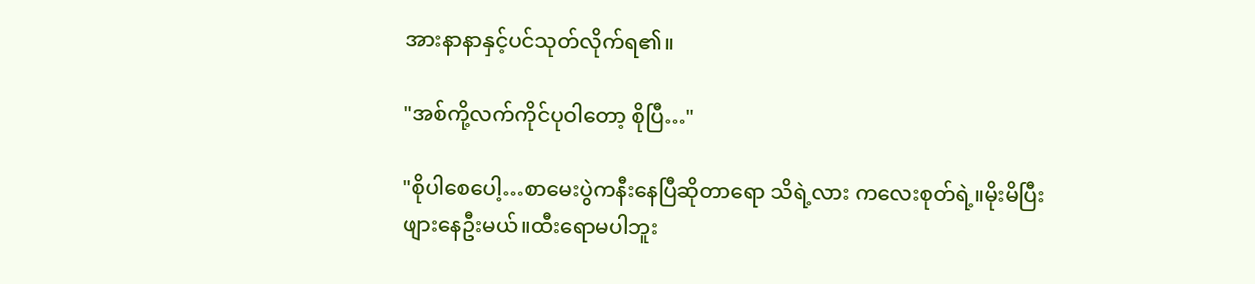အားနာနာနှင့်ပင်သုတ်လိုက်ရ၏။

"အစ်ကို့လက်ကိုင်ပုဝါတော့ စိုပြီ…"

"စိုပါစေပေါ့…စာမေးပွဲကနီးနေပြီဆိုတာရော သိရဲ့လား ကလေးစုတ်ရဲ့။မိုးမိပြီးဖျားနေဦးမယ်။ထီးရောမပါဘူး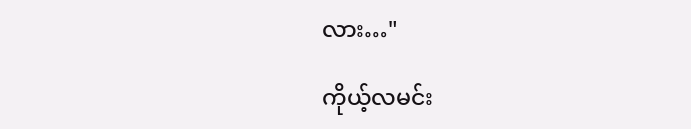လား…"

ကိုယ့်လမင်း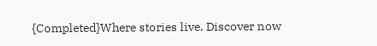{Completed}Where stories live. Discover now